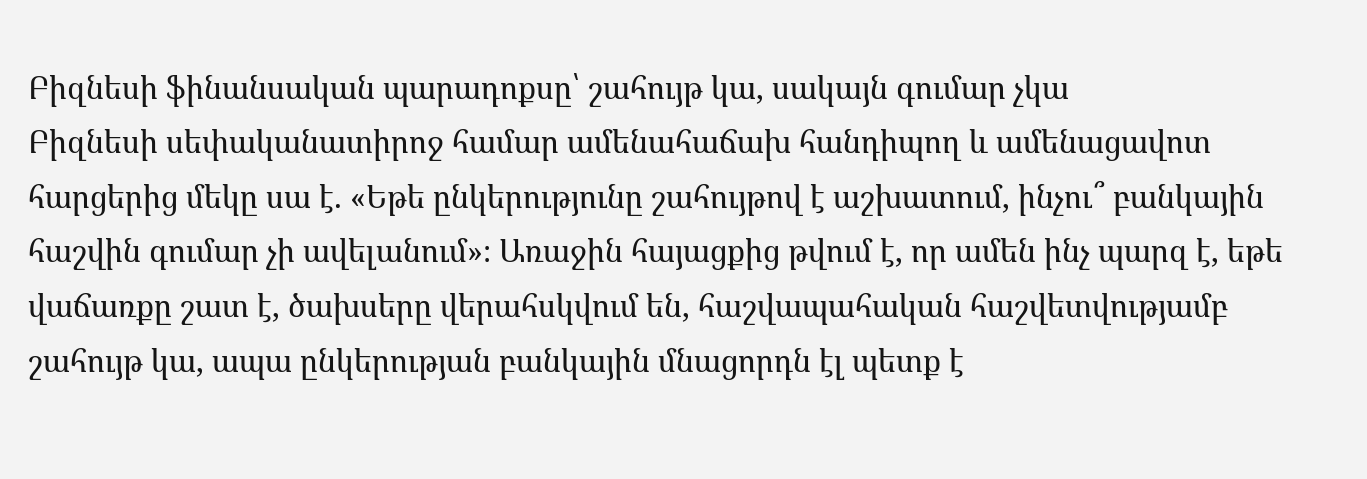Բիզնեսի ֆինանսական պարադոքսը՝ շահույթ կա, սակայն գումար չկա
Բիզնեսի սեփականատիրոջ համար ամենահաճախ հանդիպող և ամենացավոտ հարցերից մեկը սա է. «Եթե ընկերությունը շահույթով է աշխատում, ինչու՞ բանկային հաշվին գումար չի ավելանում»։ Առաջին հայացքից թվում է, որ ամեն ինչ պարզ է, եթե վաճառքը շատ է, ծախսերը վերահսկվում են, հաշվապահական հաշվետվությամբ շահույթ կա, ապա ընկերության բանկային մնացորդն էլ պետք է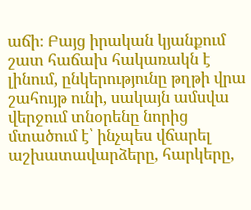աճի։ Բայց իրական կյանքում շատ հաճախ հակառակն է լինում, ընկերությունը թղթի վրա շահույթ ունի, սակայն ամսվա վերջում տնօրենը նորից մտածում է՝ ինչպես վճարել աշխատավարձերը, հարկերը,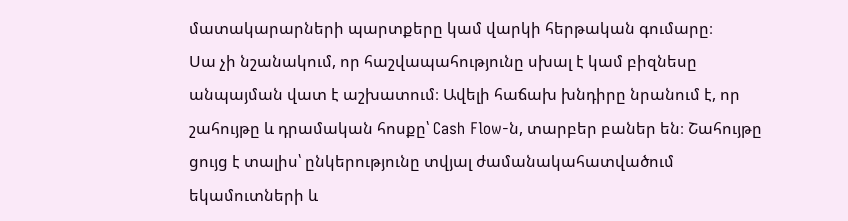մատակարարների պարտքերը կամ վարկի հերթական գումարը։
Սա չի նշանակում, որ հաշվապահությունը սխալ է կամ բիզնեսը անպայման վատ է աշխատում։ Ավելի հաճախ խնդիրը նրանում է, որ շահույթը և դրամական հոսքը՝ Cash Flow-ն, տարբեր բաներ են։ Շահույթը ցույց է տալիս՝ ընկերությունը տվյալ ժամանակահատվածում եկամուտների և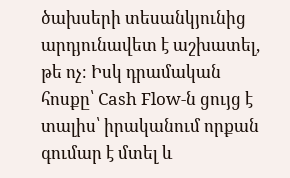ծախսերի տեսանկյունից արդյունավետ է աշխատել, թե ոչ։ Իսկ դրամական հոսքը՝ Cash Flow-ն ցույց է տալիս՝ իրականում որքան գումար է մտել և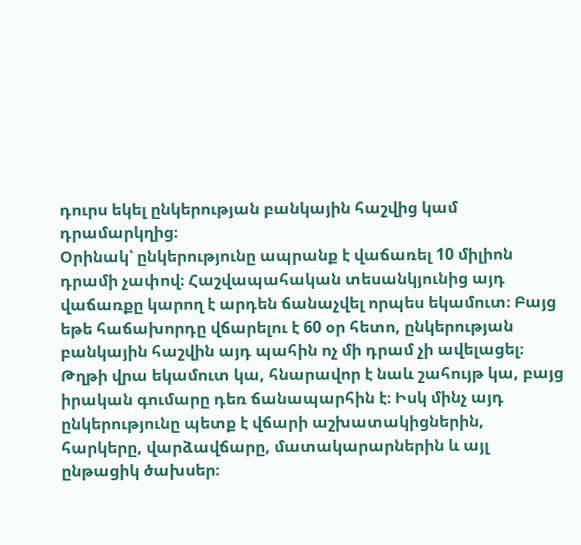դուրս եկել ընկերության բանկային հաշվից կամ դրամարկղից։
Օրինակ՝ ընկերությունը ապրանք է վաճառել 10 միլիոն դրամի չափով։ Հաշվապահական տեսանկյունից այդ վաճառքը կարող է արդեն ճանաչվել որպես եկամուտ։ Բայց եթե հաճախորդը վճարելու է 60 օր հետո, ընկերության բանկային հաշվին այդ պահին ոչ մի դրամ չի ավելացել։ Թղթի վրա եկամուտ կա, հնարավոր է նաև շահույթ կա, բայց իրական գումարը դեռ ճանապարհին է։ Իսկ մինչ այդ ընկերությունը պետք է վճարի աշխատակիցներին, հարկերը, վարձավճարը, մատակարարներին և այլ ընթացիկ ծախսեր։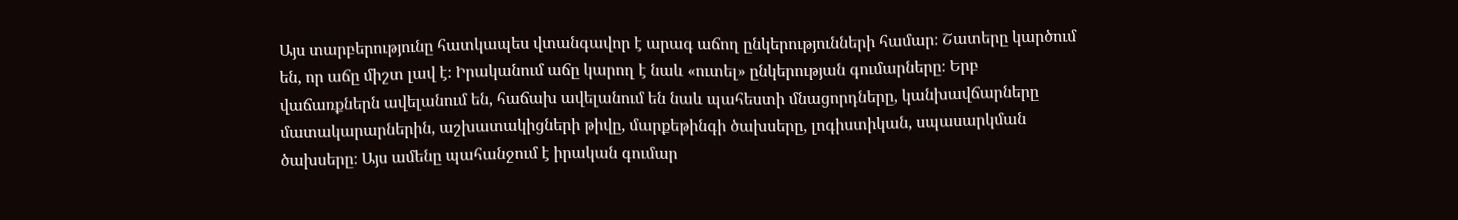Այս տարբերությունը հատկապես վտանգավոր է արագ աճող ընկերությունների համար։ Շատերը կարծում են, որ աճը միշտ լավ է։ Իրականում աճը կարող է նաև «ուտել» ընկերության գումարները։ Երբ վաճառքներն ավելանում են, հաճախ ավելանում են նաև պահեստի մնացորդները, կանխավճարները մատակարարներին, աշխատակիցների թիվը, մարքեթինգի ծախսերը, լոգիստիկան, սպասարկման ծախսերը։ Այս ամենը պահանջում է իրական գումար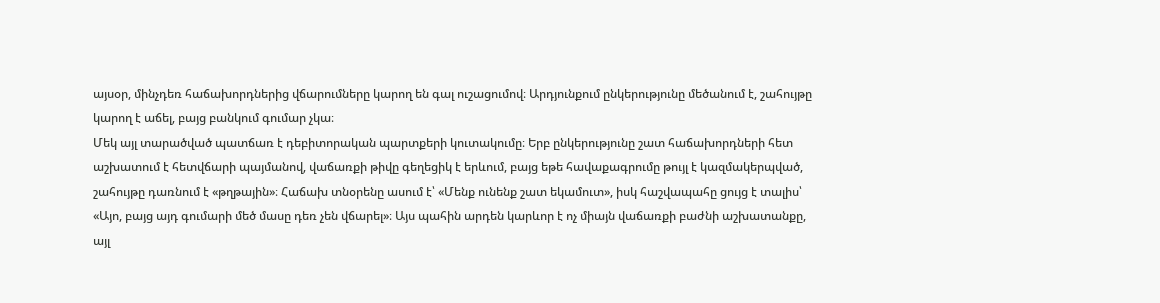այսօր, մինչդեռ հաճախորդներից վճարումները կարող են գալ ուշացումով։ Արդյունքում ընկերությունը մեծանում է, շահույթը կարող է աճել, բայց բանկում գումար չկա։
Մեկ այլ տարածված պատճառ է դեբիտորական պարտքերի կուտակումը։ Երբ ընկերությունը շատ հաճախորդների հետ աշխատում է հետվճարի պայմանով, վաճառքի թիվը գեղեցիկ է երևում, բայց եթե հավաքագրումը թույլ է կազմակերպված, շահույթը դառնում է «թղթային»։ Հաճախ տնօրենը ասում է՝ «Մենք ունենք շատ եկամուտ», իսկ հաշվապահը ցույց է տալիս՝ «Այո, բայց այդ գումարի մեծ մասը դեռ չեն վճարել»։ Այս պահին արդեն կարևոր է ոչ միայն վաճառքի բաժնի աշխատանքը, այլ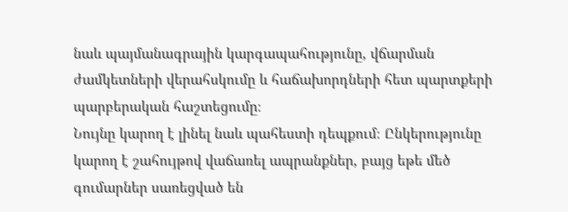նաև պայմանագրային կարգապահությունը, վճարման ժամկետների վերահսկումը և հաճախորդների հետ պարտքերի պարբերական հաշտեցումը։
Նույնը կարող է լինել նաև պահեստի դեպքում։ Ընկերությունը կարող է շահույթով վաճառել ապրանքներ, բայց եթե մեծ գումարներ սառեցված են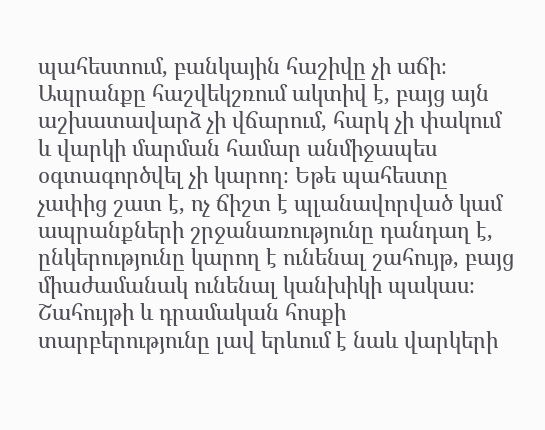պահեստում, բանկային հաշիվը չի աճի։ Ապրանքը հաշվեկշռում ակտիվ է, բայց այն աշխատավարձ չի վճարում, հարկ չի փակում և վարկի մարման համար անմիջապես օգտագործվել չի կարող։ Եթե պահեստը չափից շատ է, ոչ ճիշտ է պլանավորված կամ ապրանքների շրջանառությունը դանդաղ է, ընկերությունը կարող է ունենալ շահույթ, բայց միաժամանակ ունենալ կանխիկի պակաս։
Շահույթի և դրամական հոսքի տարբերությունը լավ երևում է նաև վարկերի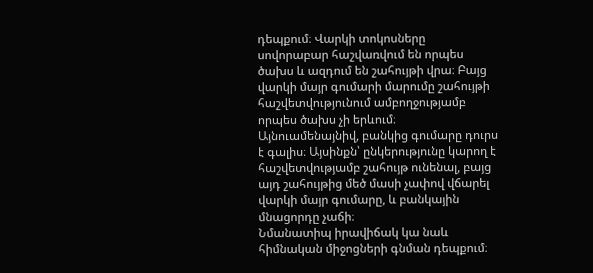դեպքում։ Վարկի տոկոսները սովորաբար հաշվառվում են որպես ծախս և ազդում են շահույթի վրա։ Բայց վարկի մայր գումարի մարումը շահույթի հաշվետվությունում ամբողջությամբ որպես ծախս չի երևում։ Այնուամենայնիվ, բանկից գումարը դուրս է գալիս։ Այսինքն՝ ընկերությունը կարող է հաշվետվությամբ շահույթ ունենալ, բայց այդ շահույթից մեծ մասի չափով վճարել վարկի մայր գումարը, և բանկային մնացորդը չաճի։
Նմանատիպ իրավիճակ կա նաև հիմնական միջոցների գնման դեպքում։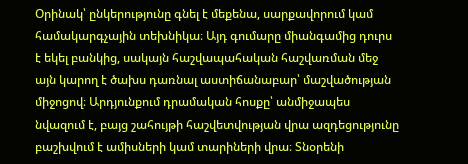Օրինակ՝ ընկերությունը գնել է մեքենա, սարքավորում կամ համակարգչային տեխնիկա։ Այդ գումարը միանգամից դուրս է եկել բանկից, սակայն հաշվապահական հաշվառման մեջ այն կարող է ծախս դառնալ աստիճանաբար՝ մաշվածության միջոցով։ Արդյունքում դրամական հոսքը՝ անմիջապես նվազում է, բայց շահույթի հաշվետվության վրա ազդեցությունը բաշխվում է ամիսների կամ տարիների վրա։ Տնօրենի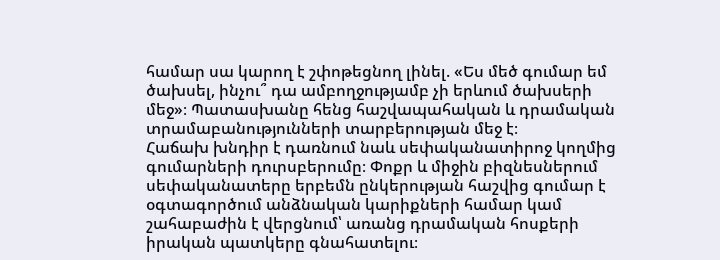համար սա կարող է շփոթեցնող լինել. «Ես մեծ գումար եմ ծախսել, ինչու՞ դա ամբողջությամբ չի երևում ծախսերի մեջ»։ Պատասխանը հենց հաշվապահական և դրամական տրամաբանությունների տարբերության մեջ է։
Հաճախ խնդիր է դառնում նաև սեփականատիրոջ կողմից գումարների դուրսբերումը։ Փոքր և միջին բիզնեսներում սեփականատերը երբեմն ընկերության հաշվից գումար է օգտագործում անձնական կարիքների համար կամ շահաբաժին է վերցնում՝ առանց դրամական հոսքերի իրական պատկերը գնահատելու։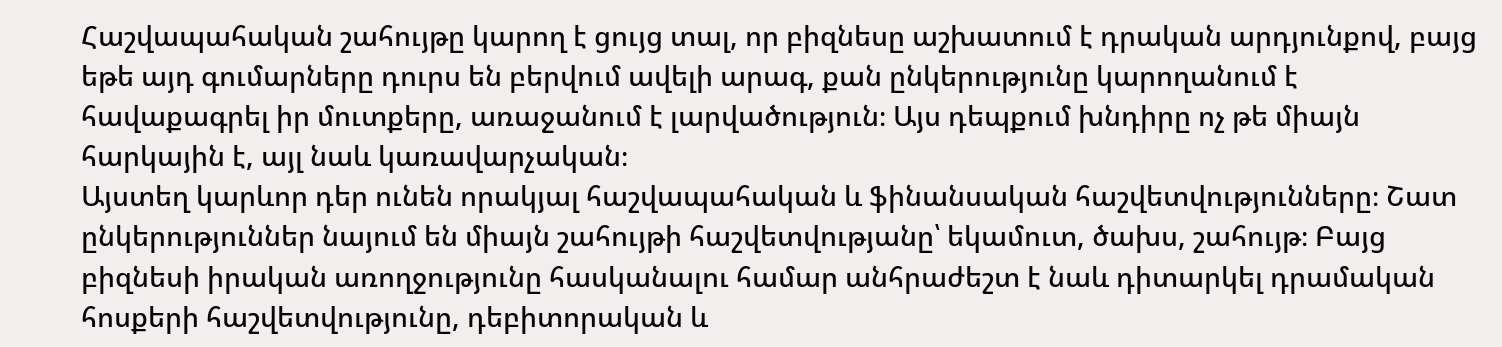Հաշվապահական շահույթը կարող է ցույց տալ, որ բիզնեսը աշխատում է դրական արդյունքով, բայց եթե այդ գումարները դուրս են բերվում ավելի արագ, քան ընկերությունը կարողանում է հավաքագրել իր մուտքերը, առաջանում է լարվածություն։ Այս դեպքում խնդիրը ոչ թե միայն հարկային է, այլ նաև կառավարչական։
Այստեղ կարևոր դեր ունեն որակյալ հաշվապահական և ֆինանսական հաշվետվությունները։ Շատ ընկերություններ նայում են միայն շահույթի հաշվետվությանը՝ եկամուտ, ծախս, շահույթ։ Բայց բիզնեսի իրական առողջությունը հասկանալու համար անհրաժեշտ է նաև դիտարկել դրամական հոսքերի հաշվետվությունը, դեբիտորական և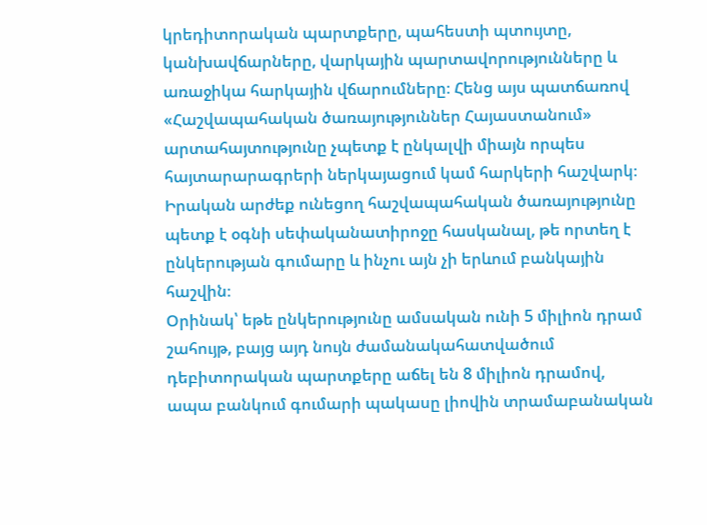կրեդիտորական պարտքերը, պահեստի պտույտը, կանխավճարները, վարկային պարտավորությունները և առաջիկա հարկային վճարումները։ Հենց այս պատճառով «Հաշվապահական ծառայություններ Հայաստանում» արտահայտությունը չպետք է ընկալվի միայն որպես հայտարարագրերի ներկայացում կամ հարկերի հաշվարկ։ Իրական արժեք ունեցող հաշվապահական ծառայությունը պետք է օգնի սեփականատիրոջը հասկանալ, թե որտեղ է ընկերության գումարը և ինչու այն չի երևում բանկային հաշվին։
Օրինակ՝ եթե ընկերությունը ամսական ունի 5 միլիոն դրամ շահույթ, բայց այդ նույն ժամանակահատվածում դեբիտորական պարտքերը աճել են 8 միլիոն դրամով, ապա բանկում գումարի պակասը լիովին տրամաբանական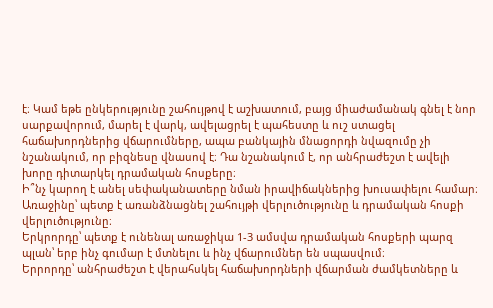է։ Կամ եթե ընկերությունը շահույթով է աշխատում, բայց միաժամանակ գնել է նոր սարքավորում, մարել է վարկ, ավելացրել է պահեստը և ուշ ստացել հաճախորդներից վճարումները, ապա բանկային մնացորդի նվազումը չի նշանակում, որ բիզնեսը վնասով է։ Դա նշանակում է, որ անհրաժեշտ է ավելի խորը դիտարկել դրամական հոսքերը։
Ի՞նչ կարող է անել սեփականատերը նման իրավիճակներից խուսափելու համար։
Առաջինը՝ պետք է առանձնացնել շահույթի վերլուծությունը և դրամական հոսքի վերլուծությունը։
Երկրորդը՝ պետք է ունենալ առաջիկա 1-3 ամսվա դրամական հոսքերի պարզ պլան՝ երբ ինչ գումար է մտնելու և ինչ վճարումներ են սպասվում։
Երրորդը՝ անհրաժեշտ է վերահսկել հաճախորդների վճարման ժամկետները և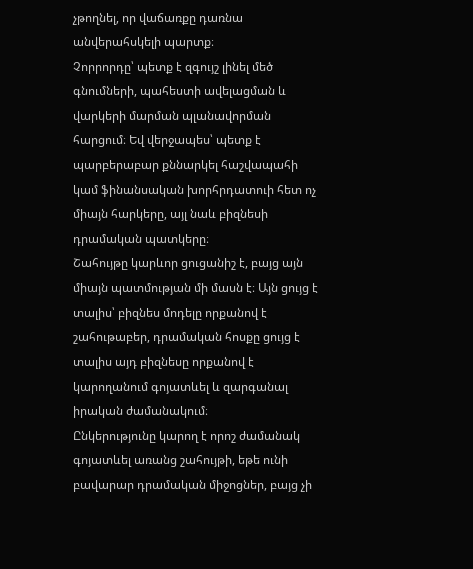չթողնել, որ վաճառքը դառնա անվերահսկելի պարտք։
Չորրորդը՝ պետք է զգույշ լինել մեծ գնումների, պահեստի ավելացման և վարկերի մարման պլանավորման հարցում։ Եվ վերջապես՝ պետք է պարբերաբար քննարկել հաշվապահի կամ ֆինանսական խորհրդատուի հետ ոչ միայն հարկերը, այլ նաև բիզնեսի դրամական պատկերը։
Շահույթը կարևոր ցուցանիշ է, բայց այն միայն պատմության մի մասն է։ Այն ցույց է տալիս՝ բիզնես մոդելը որքանով է շահութաբեր, դրամական հոսքը ցույց է տալիս այդ բիզնեսը որքանով է կարողանում գոյատևել և զարգանալ իրական ժամանակում։
Ընկերությունը կարող է որոշ ժամանակ գոյատևել առանց շահույթի, եթե ունի բավարար դրամական միջոցներ, բայց չի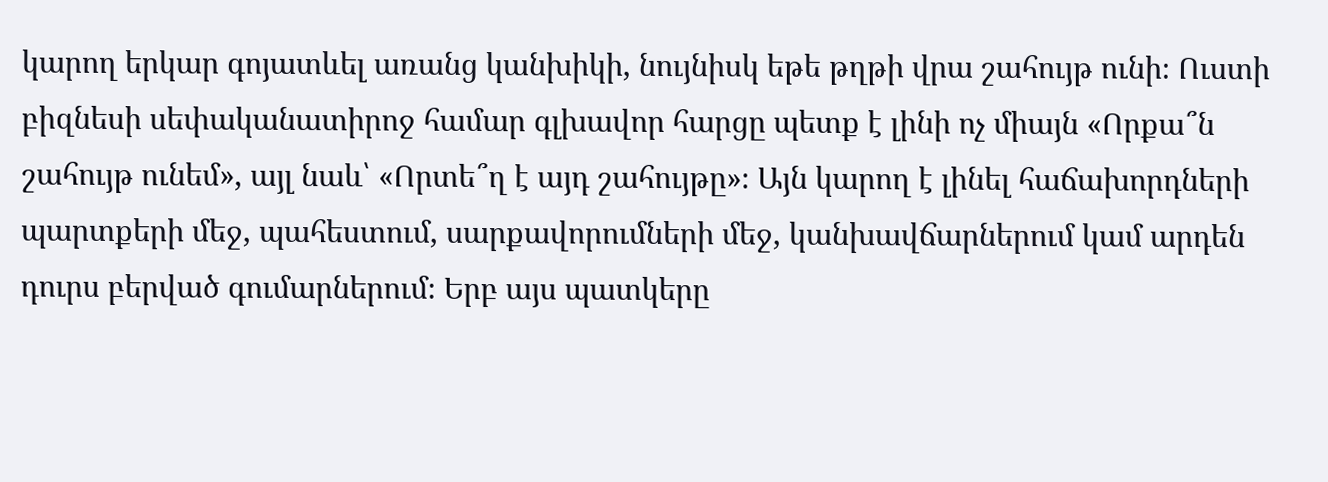կարող երկար գոյատևել առանց կանխիկի, նույնիսկ եթե թղթի վրա շահույթ ունի։ Ուստի բիզնեսի սեփականատիրոջ համար գլխավոր հարցը պետք է լինի ոչ միայն «Որքա՞ն շահույթ ունեմ», այլ նաև՝ «Որտե՞ղ է այդ շահույթը»։ Այն կարող է լինել հաճախորդների պարտքերի մեջ, պահեստում, սարքավորումների մեջ, կանխավճարներում կամ արդեն դուրս բերված գումարներում։ Երբ այս պատկերը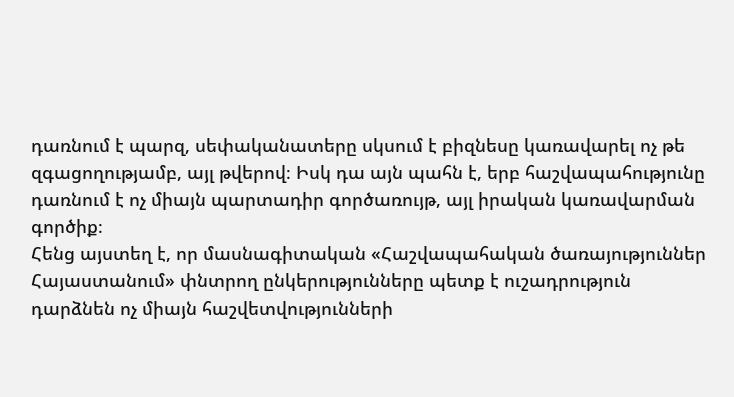դառնում է պարզ, սեփականատերը սկսում է բիզնեսը կառավարել ոչ թե զգացողությամբ, այլ թվերով։ Իսկ դա այն պահն է, երբ հաշվապահությունը դառնում է ոչ միայն պարտադիր գործառույթ, այլ իրական կառավարման գործիք։
Հենց այստեղ է, որ մասնագիտական «Հաշվապահական ծառայություններ Հայաստանում» փնտրող ընկերությունները պետք է ուշադրություն դարձնեն ոչ միայն հաշվետվությունների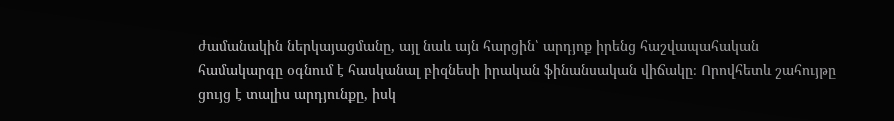ժամանակին ներկայացմանը, այլ նաև այն հարցին՝ արդյոք իրենց հաշվապահական համակարգը օգնում է հասկանալ բիզնեսի իրական ֆինանսական վիճակը։ Որովհետև շահույթը ցույց է տալիս արդյունքը, իսկ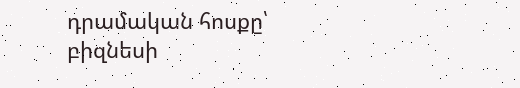դրամական հոսքը՝ բիզնեսի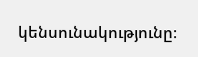կենսունակությունը։